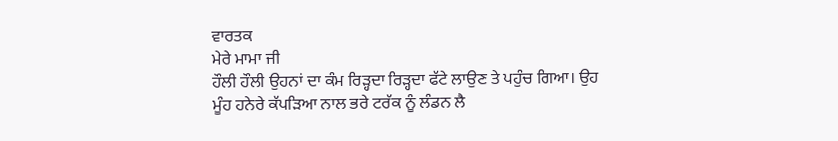ਵਾਰਤਕ
ਮੇਰੇ ਮਾਮਾ ਜੀ
ਹੌਲੀ ਹੌਲੀ ਉਹਨਾਂ ਦਾ ਕੰਮ ਰਿੜ੍ਹਦਾ ਰਿੜ੍ਹਦਾ ਫੱਟੇ ਲਾਉਣ ਤੇ ਪਹੁੰਚ ਗਿਆ। ਉਹ ਮੂੰਹ ਹਨੇਰੇ ਕੱਪੜਿਆ ਨਾਲ ਭਰੇ ਟਰੱਕ ਨੂੰ ਲੰਡਨ ਲੈ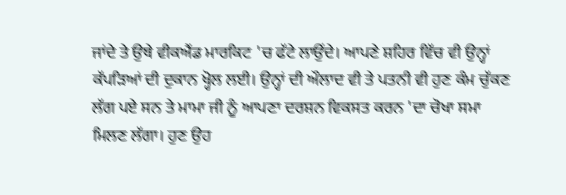ਜਾਂਦੇ ਤੇ ਉਥੇ ਵੀਕਐਂਡ ਮਾਰਕਿਟ 'ਚ ਫੱਟੇ ਲਾਉਂਦੇ। ਆਪਣੇ ਸ਼ਹਿਰ ਵਿੱਚ ਵੀ ਉਨ੍ਹਾਂ ਕੱਪੜਿਆਂ ਦੀ ਦੁਕਾਨ ਖ੍ਹੋਲ ਲਈ। ਉਨ੍ਹਾਂ ਦੀ ਔਲਾਦ ਵੀ ਤੇ ਪਤਨੀ ਵੀ ਹੁਣ ਕੰਮ ਚੁੱਕਣ ਲੱਗ ਪਏ ਸਨ ਤੇ ਮਾਮਾ ਜੀ ਨੂੰ ਆਪਣਾ ਦਰਸ਼ਨ ਵਿਕਸਤ ਕਰਨ 'ਦਾ ਚੋਖਾ ਸਮਾ ਮਿਲਣ ਲੱਗਾ। ਹੁਣ ਉਹ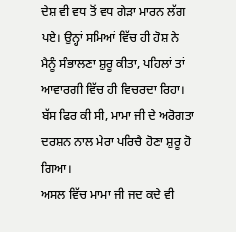ਦੇਸ਼ ਵੀ ਵਧ ਤੋਂ ਵਧ ਗੇੜਾ ਮਾਰਨ ਲੱਗ ਪਏ। ਉਨ੍ਹਾਂ ਸਮਿਆਂ ਵਿੱਚ ਹੀ ਹੋਸ਼ ਨੇ ਮੈਨੂੰ ਸੰਭਾਲਣਾ ਸ਼ੁਰੂ ਕੀਤਾ, ਪਹਿਲਾਂ ਤਾਂ ਆਵਾਰਗੀ ਵਿੱਚ ਹੀ ਵਿਚਰਦਾ ਰਿਹਾ। ਬੱਸ ਫਿਰ ਕੀ ਸੀ, ਮਾਮਾ ਜੀ ਦੇ ਅਰੋਗਤਾ ਦਰਸ਼ਨ ਨਾਲ ਮੇਰਾ ਪਰਿਚੈ ਹੋਣਾ ਸ਼ੁਰੂ ਹੋ ਗਿਆ।
ਅਸਲ ਵਿੱਚ ਮਾਮਾ ਜੀ ਜਦ ਕਦੇ ਵੀ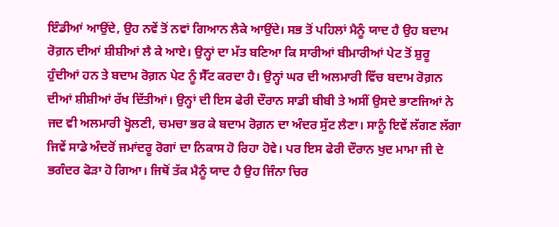ਇੰਡੀਆਂ ਆਉਂਦੇ, ਉਹ ਨਵੇਂ ਤੋਂ ਨਵਾਂ ਗਿਆਨ ਲੈਕੇ ਆਉਂਦੇ। ਸਭ ਤੋਂ ਪਹਿਲਾਂ ਮੈਨੂੰ ਯਾਦ ਹੈ ਉਹ ਬਦਾਮ ਰੋਗ਼ਨ ਦੀਆਂ ਸ਼ੀਸ਼ੀਆਂ ਲੈ ਕੇ ਆਏ। ਉਨ੍ਹਾਂ ਦਾ ਮੱਤ ਬਣਿਆ ਕਿ ਸਾਰੀਆਂ ਬੀਮਾਰੀਆਂ ਪੇਟ ਤੋਂ ਸ਼ੁਰੂ ਹੁੰਦੀਆਂ ਹਨ ਤੇ ਬਦਾਮ ਰੋਗ਼ਨ ਪੇਟ ਨੂੰ ਸੈੱਟ ਕਰਦਾ ਹੈ। ਉਨ੍ਹਾਂ ਘਰ ਦੀ ਅਲਮਾਰੀ ਵਿੱਚ ਬਦਾਮ ਰੋਗ਼ਨ ਦੀਆਂ ਸ਼ੀਸ਼ੀਆਂ ਰੱਖ ਦਿੱਤੀਆਂ। ਉਨ੍ਹਾਂ ਦੀ ਇਸ ਫੇਰੀ ਦੌਰਾਨ ਸਾਡੀ ਬੀਬੀ ਤੇ ਅਸੀਂ ਉਸਦੇ ਭਾਣਜਿਆਂ ਨੇ ਜਦ ਵੀ ਅਲਮਾਰੀ ਖ੍ਹੋਲਣੀ, ਚਮਚਾ ਭਰ ਕੇ ਬਦਾਮ ਰੋਗ਼ਨ ਦਾ ਅੰਦਰ ਸੁੱਟ ਲੈਣਾ। ਸਾਨੂੰ ਇਵੇਂ ਲੱਗਣ ਲੱਗਾ ਜਿਵੇਂ ਸਾਡੇ ਅੰਦਰੋਂ ਜਮਾਂਦਰੂ ਰੋਗਾਂ ਦਾ ਨਿਕਾਸ ਹੋ ਰਿਹਾ ਹੋਵੇ। ਪਰ ਇਸ ਫੇਰੀ ਦੌਰਾਨ ਖੁਦ ਮਾਮਾ ਜੀ ਦੇ ਭਗੰਦਰ ਫੋੜਾ ਹੋ ਗਿਆ। ਜਿਥੋਂ ਤੱਕ ਮੈਨੂੰ ਯਾਦ ਹੈ ਉਹ ਜਿੰਨਾ ਚਿਰ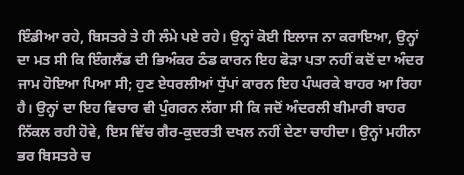ਇੰਡੀਆ ਰਹੇ, ਬਿਸਤਰੇ ਤੇ ਹੀ ਲੰਮੇ ਪਏ ਰਹੇ। ਉਨ੍ਹਾਂ ਕੋਈ ਇਲਾਜ ਨਾ ਕਰਾਇਆ, ਉਨ੍ਹਾਂ ਦਾ ਮਤ ਸੀ ਕਿ ਇੰਗਲੈਂਡ ਦੀ ਭਿਅੰਕਰ ਠੰਡ ਕਾਰਨ ਇਹ ਫੋੜਾ ਪਤਾ ਨਹੀਂ ਕਦੋਂ ਦਾ ਅੰਦਰ ਜਾਮ ਹੋਇਆ ਪਿਆ ਸੀ; ਹੁਣ ਏਧਰਲੀਆਂ ਧੁੱਪਾਂ ਕਾਰਨ ਇਹ ਪੰਘਰਕੇ ਬਾਹਰ ਆ ਰਿਹਾ ਹੈ। ਉਨ੍ਹਾਂ ਦਾ ਇਹ ਵਿਚਾਰ ਵੀ ਪੁੰਗਰਨ ਲੱਗਾ ਸੀ ਕਿ ਜਦੋਂ ਅੰਦਰਲੀ ਬੀਮਾਰੀ ਬਾਹਰ ਨਿੱਕਲ ਰਹੀ ਹੋਵੇ, ਇਸ ਵਿੱਚ ਗੈਰ-ਕੁਦਰਤੀ ਦਖਲ ਨਹੀਂ ਦੇਣਾ ਚਾਹੀਦਾ। ਉਨ੍ਹਾਂ ਮਹੀਨਾ ਭਰ ਬਿਸਤਰੇ ਚ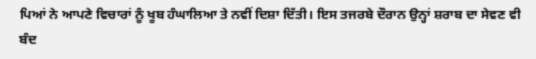ਪਿਆਂ ਨੇ ਆਪਣੇ ਵਿਚਾਰਾਂ ਨੂੰ ਖੂਬ ਹੰਘਾਲਿਆ ਤੇ ਨਵੀਂ ਦਿਸ਼ਾ ਦਿੱਤੀ। ਇਸ ਤਜਰਬੇ ਦੌਰਾਨ ਉਨ੍ਹਾਂ ਸ਼ਰਾਬ ਦਾ ਸੇਵਣ ਵੀ ਬੰਦ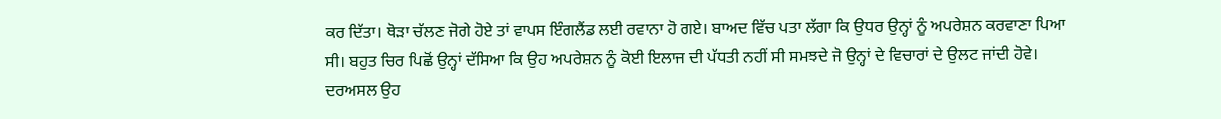ਕਰ ਦਿੱਤਾ। ਥੋੜਾ ਚੱਲਣ ਜੋਗੇ ਹੋਏ ਤਾਂ ਵਾਪਸ ਇੰਗਲੈਂਡ ਲਈ ਰਵਾਨਾ ਹੋ ਗਏ। ਬਾਅਦ ਵਿੱਚ ਪਤਾ ਲੱਗਾ ਕਿ ਉਧਰ ਉਨ੍ਹਾਂ ਨੂੰ ਅਪਰੇਸ਼ਨ ਕਰਵਾਣਾ ਪਿਆ ਸੀ। ਬਹੁਤ ਚਿਰ ਪਿਛੋਂ ਉਨ੍ਹਾਂ ਦੱਸਿਆ ਕਿ ਉਹ ਅਪਰੇਸ਼ਨ ਨੂੰ ਕੋਈ ਇਲਾਜ ਦੀ ਪੱਧਤੀ ਨਹੀਂ ਸੀ ਸਮਝਦੇ ਜੋ ਉਨ੍ਹਾਂ ਦੇ ਵਿਚਾਰਾਂ ਦੇ ਉਲਟ ਜਾਂਦੀ ਹੋਵੇ। ਦਰਅਸਲ ਉਹ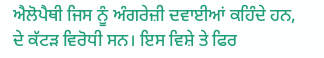ਐਲੋਪੈਥੀ ਜਿਸ ਨੂੰ ਅੰਗਰੇਜ਼ੀ ਦਵਾਈਆਂ ਕਹਿੰਦੇ ਹਨ, ਦੇ ਕੱਟੜ ਵਿਰੋਧੀ ਸਨ। ਇਸ ਵਿਸ਼ੇ ਤੇ ਫਿਰ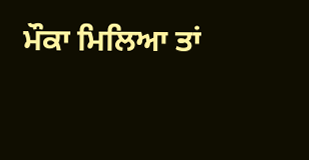ਮੌਕਾ ਮਿਲਿਆ ਤਾਂ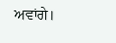ਅਵਾਂਗੇ।